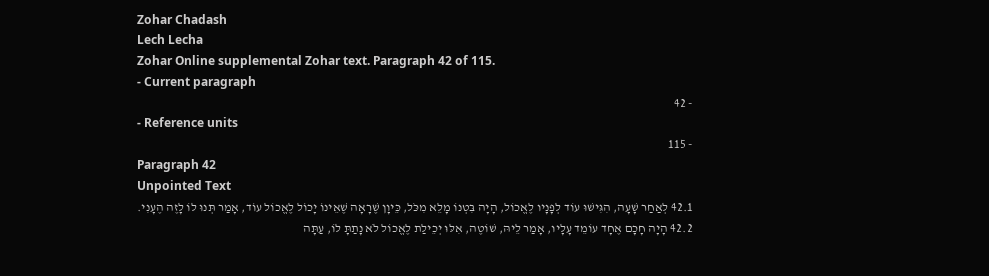Zohar Chadash
Lech Lecha
Zohar Online supplemental Zohar text. Paragraph 42 of 115.
- Current paragraph
- 42
- Reference units
- 115
Paragraph 42
Unpointed Text
42.1 לְאַחַר שָׁעָה, הִגִּישׁוּ עוֹד לְפָנָיו לֶאֱכוֹל, הָיָה בִּטְנוֹ מָלֵא מִכֹּל, כֵּיוָן שֶׁרָאָה שֶׁאֵינוֹ יָכוֹל לֶאֱכוֹל עוֹד, אָמַר תְּנוּ לוֹ לָזֶה הֶעָנִי.
42.2 הָיָה חָכָם אֶחָד עוֹמֵד עָלָיו, אָמַר לֵיהּ, שׁוֹטֶה, אִלּוּ יְכֵילַת לֶאֱכוֹל לֹא נָתַתָּ לוֹ, עַתָּה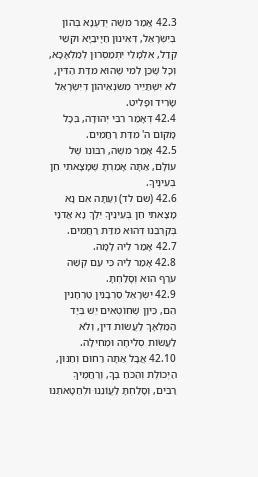42.3 אֲמַר משֶׁה יְדַעְנָא בְּהוֹן בְּיִשְׂרָאֵל, דְּאִינוּן חַיָּיבַיָא וּקְשֵׁי קְדַל, אִלְמָלֵי יִתְמַסְּרוּן לְמַלְאָכָא, וְכָל שֶׁכֵּן לְמִי שֶׁהוּא מִדַּת הַדִּין, לֹא יִשְׁתַּיֵּיר מִשּׂנְאֵיהוֹן דְּיִשְׂרָאֵל שָׂרִיד וּפָלִיט.
42.4 דְּאָמַר רִבִּי יְהוּדָה, בְּכָל מָקוֹם ה' מִדַּת רַחֲמִים.
42.5 אָמַר משֶׁה, רִבּוֹנוֹ שֶׁל עוֹלָם, אַתָּה אָמַרְתָּ שֶׁמָּצָאתִי חֵן בְּעֵינֶיךָ.
42.6 (שם לד) וְעַתָּה אִם נָא מָצָאתִי חֵן בְּעֵינֶיךָ יֵלֶךְ נָא אֲדֹנָי בְּקִרְבֵּנוּ דְּהוּא מִדַּת רַחֲמִים.
42.7 אָמַר לֵיהּ לָמָּה.
42.8 אָמַר לֵיהּ כִּי עַם קְשֵׁה עֹרֶף הוּא וְסָלַחְתָּ.
42.9 יִשְׂרָאֵל סַרְבָנִין טַרְחָנִין הֵם, כֵּיוָן שֶׁחוֹטְאִים יֵשׁ בְּיַד הַמַּלְאָךְ לַעֲשׂוֹת דִּין, וְלֹא לַעֲשׂוֹת סְלִיחָה וּמְחִילָה.
42.10 אֲבָל אַתָּה רַחוּם וְחַנּוּן, הַיְכוֹלֶת וְהַכֹּחַ בְךָ, וְרַחֲמֶיךָ רַבִּים, וְסָלַחְתָּ לַעֲוֹנֵנוּ וּלְחַטָאתֵנוּ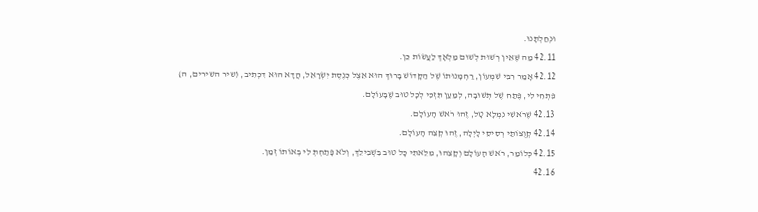וּנְחַלְתָּנוּ.
42.11 מַה שֶּׁאֵין רְשׁוּת לְשׁוּם מַלְאָךְ לַעֲשׂוֹת כֵּן.
42.12 אָמַר רִבִּי שִׁמְעוֹן, רַחְמָנוּתוֹ שֶׁל הַקָּדוֹשׁ בָּרוּךְ הוּא אֵצֶל כְּנֶסֶת יִשְׂרָאֵל, הֲדָא הוּא דִכְתִיב, (שיר השירים, ה) פִּתְחִי לִי, פֶּתַח שֶׁל תְּשׁוּבָה, לְמַעַן תִּזְכִּי לְכָל טוּב שֶׁבָּעוֹלָם.
42.13 שֶׁרֹאשִׁי נִמְלָא טָל, זֶהוּ רֹאשׁ הָעוֹלָם.
42.14 קְוֻצּוֹתַי רְסִיסֵי לָיְלָה, זֶהוּ קְצֵה הָעוֹלָם.
42.15 כְּלוֹמַר, רֹאשׁ הָעוֹלָם וְקָצֵהוּ, מִלֵּאתִי כָּל טוּב בִּשְׁבִילֵךְ, וְלֹא פָּתַחְתְּ לִי בְּאוֹתוֹ זְמַן.
42.16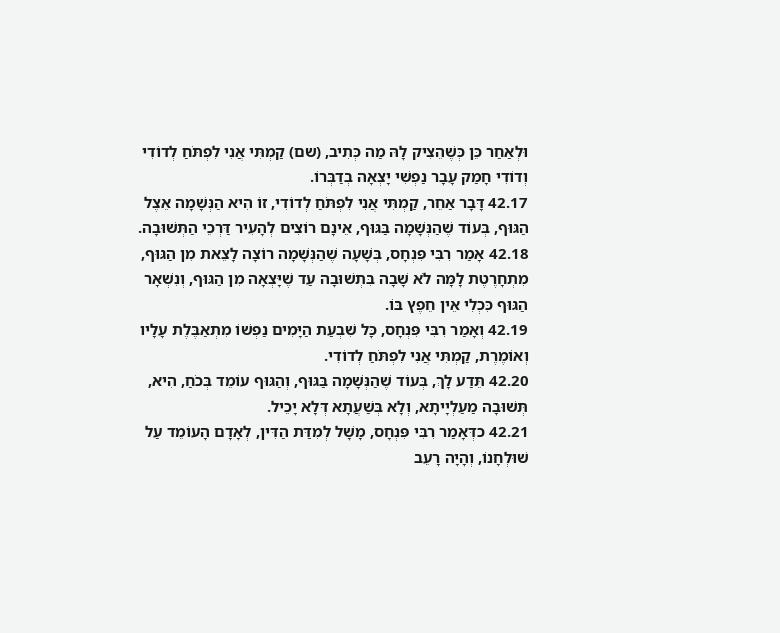וּלְאַחַר כֵּן כְּשֶׁהֵצִיק לָהּ מַה כְּתִיב, (שם) קַמְתִּי אֲנִי לִפְתֹּחַ לְדוֹדִי וְדוֹדִי חָמַק עָבָר נַפְשִׁי יָצְאָה בְדַבְּרוֹ.
42.17 דָּבָר אַחֵר, קַמְתִּי אֲנִי לִפְתֹּחַ לְדוֹדִי, זוֹ הִיא הַנְּשָׁמָה אֵצֶל הַגּוּף, בְּעוֹד שֶׁהַנְּשָׁמָה בַּגּוּף, אֵינָם רוֹצִים לְהָעִיר דַּרְכֵי הַתְּשׁוּבָה.
42.18 אָמַר רִבִּי פִּנְחָס, בְּשָׁעָה שֶׁהַנְּשָׁמָה רוֹצָה לָצֵאת מִן הַגּוּף, מִתְחָרֶטֶת לָמָּה לֹא שָׁבָה בִּתְשׁוּבָה עַד שֶׁיָּצְאָה מִן הַגּוּף, וְנִשְׁאָר הַגּוּף כִּכְלִי אֵין חֵפֶץ בּוֹ.
42.19 וְאָמַר רִבִּי פִּנְחָס, כָּל שִׁבְעַת הַיָּמִים נַפְשׁוֹ מִתְאַבֶּלֶת עָלָיו וְאוֹמֶרֶת, קַמְתִּי אֲנִי לִפְתֹּחַ לְדוֹדִי.
42.20 תֵּדַע לָךְ, בְּעוֹד שֶׁהַנְּשָׁמָה בַּגּוּף, וְהַגּוּף עוֹמֵד בְּכֹחַ, הִיא, תְּשׁוּבָה מַעַלְיָיתָא, וְלָא בְּשַׁעֲתָא דְּלָא יָכֵיל.
42.21 כדְּאָמַר רִבִּי פִּנְחָס, מָשָׁל לְמִדַּת הַדִּין, לְאָדָם הָעוֹמֵד עַל שׁוּלְחָנוֹ, וְהָיָה רָעֵב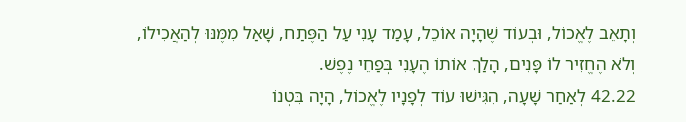וְתָאֵב לֶאֱכוֹל, וּבְעוֹד שֶׁהָיָה אוֹכֵל, עָמַד עָנִי עַל הַפֶּתַח, שָׁאַל מִמֶּנּוּ לְהַאֲכִילוֹ, וְלֹא הֶחֱזִיר לוֹ פָּנִים, הָלַךְ אוֹתוֹ הֶעָנִי בְּפַחֵי נֶפֶשׁ.
42.22 לְאַחַר שָׁעָה, הִגִּישׁוּ עוֹד לְפָנָיו לֶאֱכוֹל, הָיָה בִּטְנוֹ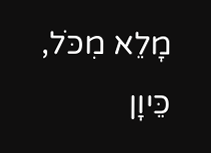מָלֵא מִכֹּל, כֵּיוָן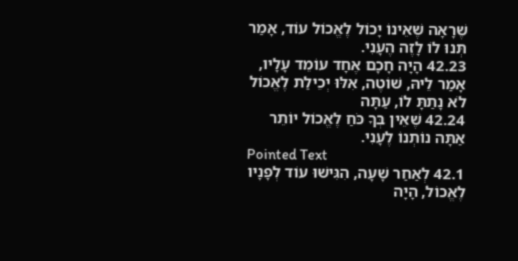שֶׁרָאָה שֶׁאֵינוֹ יָכוֹל לֶאֱכוֹל עוֹד, אָמַר תְּנוּ לוֹ לָזֶה הֶעָנִי.
42.23 הָיָה חָכָם אֶחָד עוֹמֵד עָלָיו, אָמַר לֵיהּ, שׁוֹטֶה, אִלּוּ יְכֵילַת לֶאֱכוֹל לֹא נָתַתָּ לוֹ, עַתָּה
42.24 שֶׁאֵין בְּךָ כֹּחַ לֶאֱכוֹל יוֹתֵר אַתָּה נוֹתְנוֹ לֶעָנִי.
Pointed Text
42.1 לְאַחַר שָׁעָה, הִגִּישׁוּ עוֹד לְפָנָיו לֶאֱכוֹל, הָיָה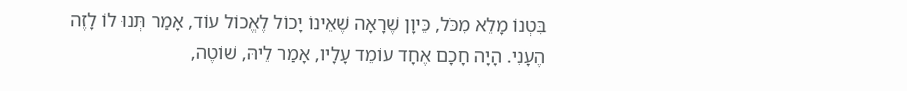בִּטְנוֹ מָלֵא מִכֹּל, כֵּיוָן שֶׁרָאָה שֶׁאֵינוֹ יָכוֹל לֶאֱכוֹל עוֹד, אָמַר תְּנוּ לוֹ לָזֶה הֶעָנִי. הָיָה חָכָם אֶחָד עוֹמֵד עָלָיו, אָמַר לֵיהּ, שׁוֹטֶה,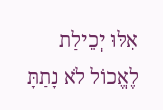אִלּוּ יְכֵילַת לֶאֱכוֹל לֹא נָתַתָּ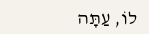לוֹ, עַתָּה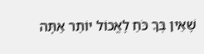שֶׁאֵין בְּךָ כֹּחַ לֶאֱכוֹל יוֹתֵר אַתָּה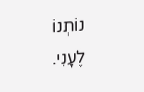נוֹתְנוֹ לֶעָנִי.